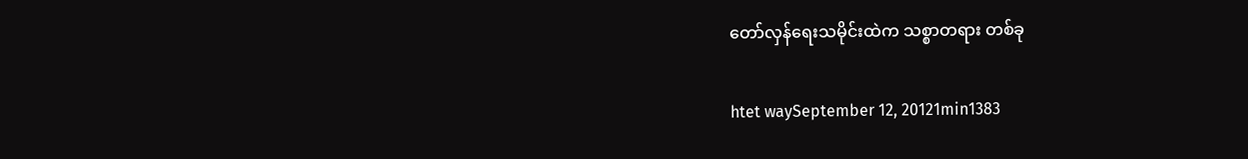တော်လှန်ရေးသမိုင်းထဲက သစ္စာတရား တစ်ခု

htet waySeptember 12, 20121min1383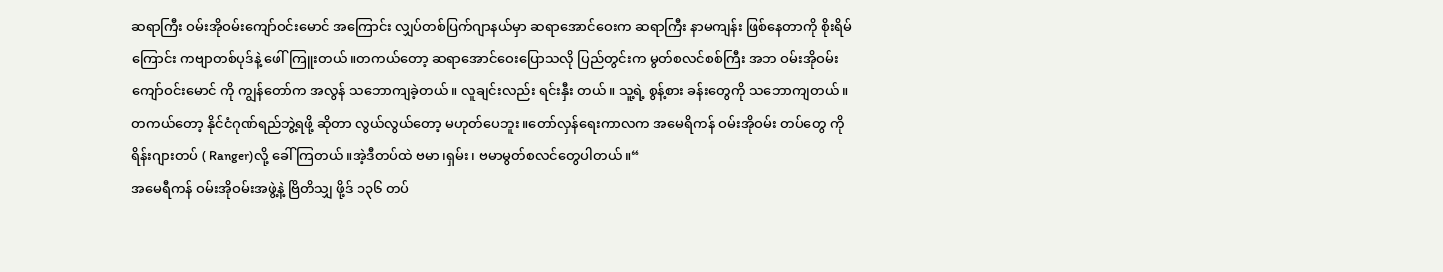ဆရာကြီး ဝမ်းအိုဝမ်းကျော်ဝင်းမောင် အကြောင်း လျှပ်တစ်ပြက်ဂျာနယ်မှာ ဆရာအောင်ဝေးက ဆရာကြီး နာမကျန်း ဖြစ်နေတာကို စိုးရိမ်ကြောင်း ကဗျာတစ်ပုဒ်နဲ့ ဖေါ်ကြူးတယ်။တကယ်တော့ ဆရာအောင်ဝေးပြောသလို ပြည်တွင်းက မွတ်စလင်စစ်ကြီး အဘ ဝမ်းအိုဝမ်းကျော်ဝင်းမောင် ကို ကျွန်တော်က အလွန် သဘောကျခဲ့တယ်။ လူချင်းလည်း ရင်းနှီး တယ်။ သူ့ရဲ့ စွန့်စား ခန်းတွေကို သဘောကျတယ် ။တကယ်တော့ နိုင်ငံဂုဏ်ရည်ဘွဲ့ရဖို့ ဆိုတာ လွယ်လွယ်တော့ မဟုတ်ပေဘူး။တော်လှန်ရေးကာလက အမေရိကန် ဝမ်းအိုဝမ်း တပ်တွေ ကိုရိန်းဂျားတပ် ( Ranger)လို့ ခေါ်ကြတယ်။အဲ့ဒီတပ်ထဲ ဗမာ၊ရှမ်း၊ ဗမာမွတ်စလင်တွေပါတယ်။“
အမေရီကန် ဝမ်းအိုဝမ်းအဖွဲ့နဲ့ ဗြိတိသျှ ဖို့ဒ် ၁၃၆ တပ်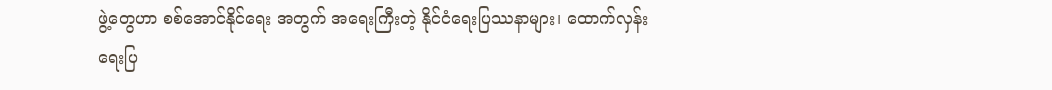ဖွဲ့တွေဟာ စစ်အောင်နိုင်ရေး အတွက် အရေးကြီးတဲ့ နိုင်ငံရေးပြဿနာများ၊ ထောက်လှန်းရေးပြ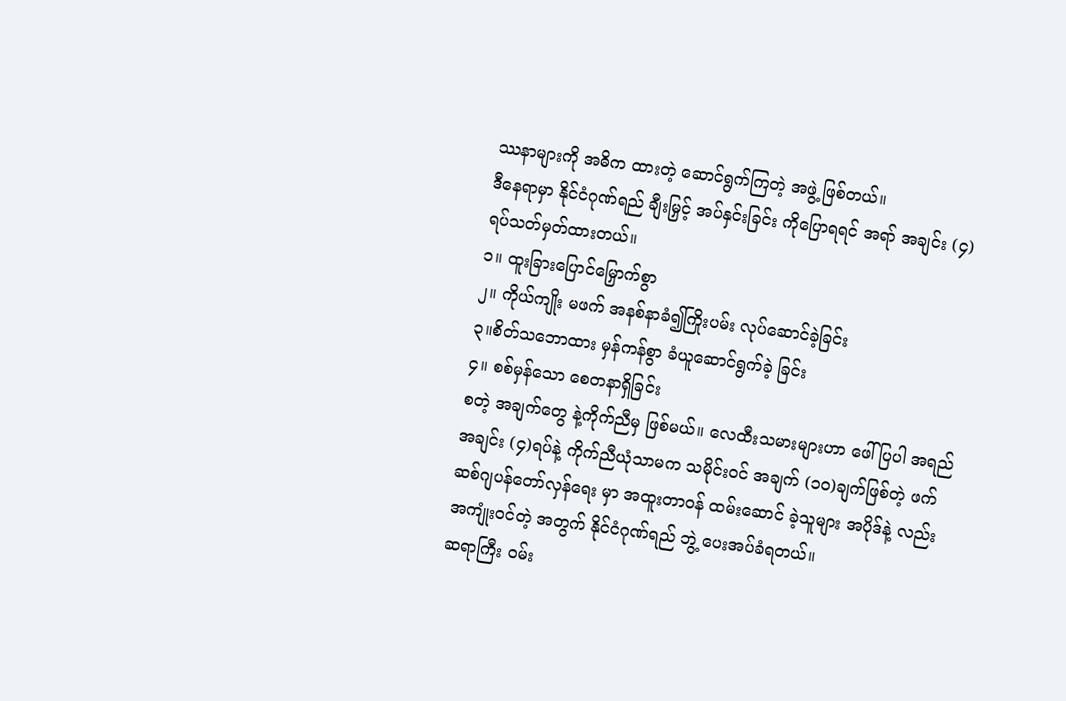ဿနာများကို အဓိက ထားတဲ့ ဆောင်ရွက်ကြတဲ့ အဖွဲ့ ဖြစ်တယ်။
ဒီနေရာမှာ နိုင်ငံဂုဏ်ရည် ချီးမြှင့် အပ်နှင်းခြင်း ကိုပြောရရင် အရာ် အချင်း (၄)ရပ်သတ်မှတ်ထားတယ်။
၁။ ထူးခြားပြောင်မြှောက်စွာ
၂။ ကိုယ်ကျိုး မဖက် အနစ်နာခံ၍ကြိုးပမ်း လုပ်ဆောင်ခဲ့ခြင်း
၃။စိတ်သဘောထား မှန်ကန်စွာ ခံယူဆောင်ရွက်ခဲ့ ခြင်း
၄။ စစ်မှန်သော စေတနာရှိခြင်း
စတဲ့ အချက်တွေ နဲ့ကိုက်ညီမှ ဖြစ်မယ်။ လေထီးသမားများဟာ ဖေါ်ပြပါ အရည် အချင်း (၄)ရပ်နဲ့ ကိုက်ညီယုံသာမက သမိုင်းဝင် အချက် (၁၀)ချက်ဖြစ်တဲ့ ဖက်ဆစ်ဂျပန်တော်လှန်ရေး မှာ အထူးတာဝန် ထမ်းဆောင် ခဲ့သူများ အပိုဒ်နဲ့ လည်း အကျုံးဝင်တဲ့ အတွက် နိုင်ငံဂုဏ်ရည် ဘွဲ့ ပေးအပ်ခံရတယ်။
ဆရာကြီး ဝမ်း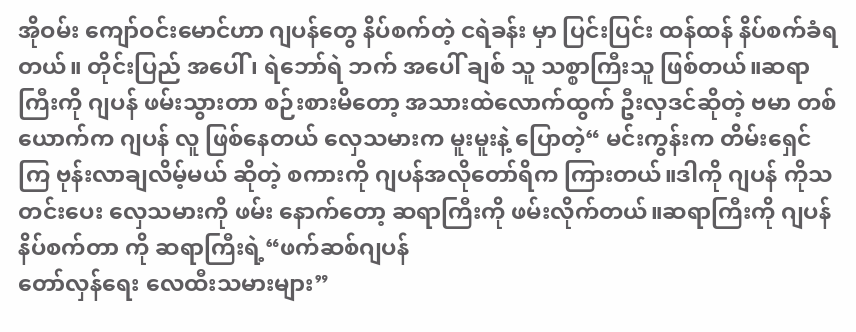အိုဝမ်း ကျော်ဝင်းမောင်ဟာ ဂျပန်တွေ နိပ်စက်တဲ့ ငရဲခန်း မှာ ပြင်းပြင်း ထန်ထန် နိပ်စက်ခံရတယ်။ တိုင်းပြည် အပေါ် ၊ ရဲဘော်ရဲ ဘက် အပေါ် ချစ် သူ သစ္စာကြီးသူ ဖြစ်တယ်။ဆရာကြီးကို ဂျပန် ဖမ်းသွားတာ စဉ်းစားမိတော့ အသားထဲလောက်ထွက် ဦးလှဒင်ဆိုတဲ့ ဗမာ တစ်ယောက်က ဂျပန် လူ ဖြစ်နေတယ် လှေသမားက မူးမူးနဲ့ ပြောတဲ့“ မင်းကွန်းက တိမ်းရှေင်ကြ ဗုန်းလာချလိမ့်မယ် ဆိုတဲ့ စကားကို ဂျပန်အလိုတော်ရိက ကြားတယ်။ဒါကို ဂျပန် ကိုသတင်းပေး လှေသမားကို ဖမ်း နောက်တော့ ဆရာကြီးကို ဖမ်းလိုက်တယ်။ဆရာကြီးကို ဂျပန်နိပ်စက်တာ ကို ဆရာကြီးရဲ့“ဖက်ဆစ်ဂျပန်
တော်လှန်ရေး လေထီးသမားများ”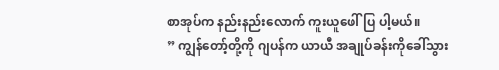စာအုပ်က နည်းနည်းလောက် ကူးယူဖေါ်ပြ ပါ့မယ်။
” ကျွန်တော့်တို့ကို ဂျပန်က ယာယီ အချုပ်ခန်းကိုခေါ်သွား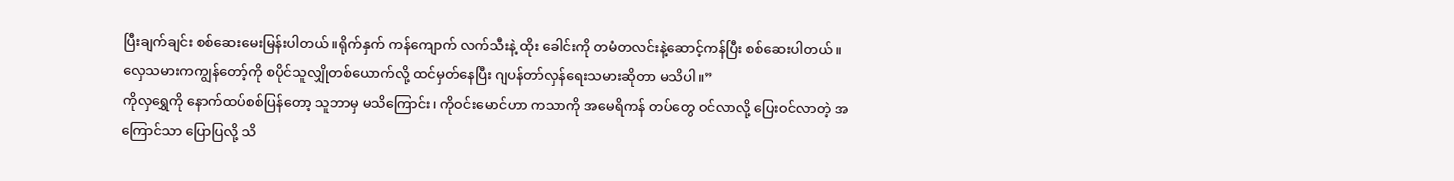ပြီးချက်ချင်း စစ်ဆေးမေးမြန်းပါတယ်။ရိုက်နှက် ကန်ကျောက် လက်သီးနဲ့ ထိုး ခေါင်းကို တမံတလင်းနဲ့ဆောင့်ကန်ပြီး စစ်ဆေးပါတယ်။လှေသမားကကျွန်တော့်ကို စပိုင်သူလျှိုတစ်ယောက်လို့ ထင်မှတ်နေပြီး ဂျပန်တာ်လှန်ရေးသမားဆိုတာ မသိပါ။”
ကိုလှရွှေကို နောက်ထပ်စစ်ပြန်တော့ သူဘာမှ မသိကြောင်း၊ ကိုဝင်းမောင်ဟာ ကသာကို အမေရိကန် တပ်တွေ ဝင်လာလို့ ပြေးဝင်လာတဲ့ အကြောင်သာ ပြောပြလို့ သိ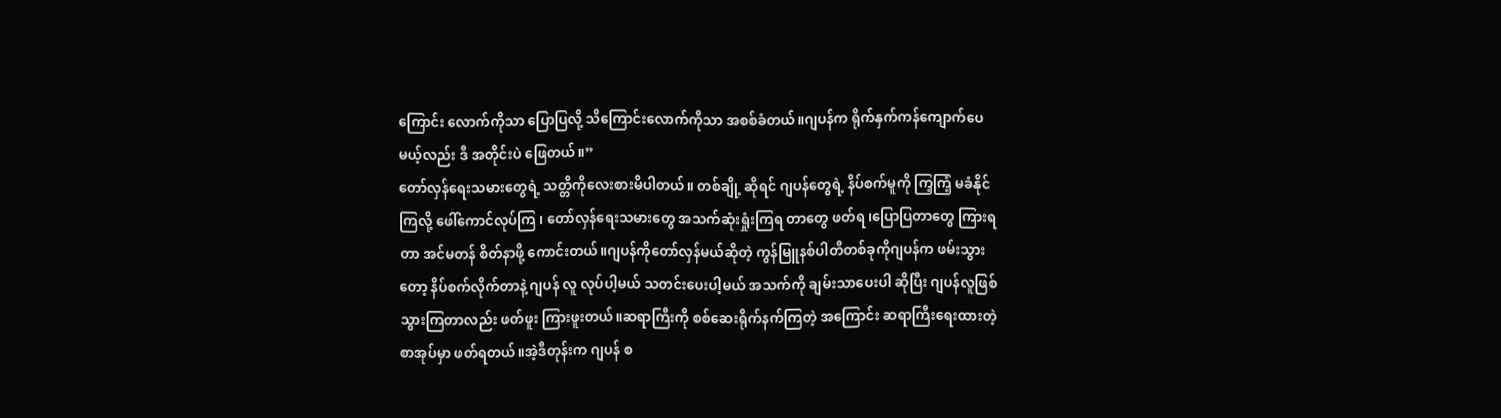ကြောင်း လောက်ကိုသာ ပြောပြလို့ သိကြောင်းလောက်ကိုသာ အစစ်ခံတယ်။ဂျပန်က ရိုက်နှက်ကန်ကျောက်ပေမယ့်လည်း ဒီ အတိုင်းပဲ ဖြေတယ်။”
တော်လှန်ရေးသမားတွေရဲ့ သတ္တိကိုလေးစားမိပါတယ်။ တစ်ချို့ ဆိုရင် ဂျပန်တွေရဲ့ နိပ်စက်မူကို ကြ့ကြံ့ မခံနိုင်ကြလို့ ဖေါ်ကောင်လုပ်ကြ ၊ တော်လှန်ရေးသမားတွေ အသက်ဆုံးရှုံးကြရ တာတွေ ဖတ်ရ ၊ပြောပြတာတွေ ကြားရတာ အင်မတန် စိတ်နာဖို့ ကောင်းတယ်။ဂျပန်ကိုတော်လှန်မယ်ဆိုတဲ့ ကွန်မြူနစ်ပါတီတစ်ခုကိုဂျပန်က ဖမ်းသွားတော့ နိပ်စက်လိုက်တာနဲ့ ဂျပန် လူ လုပ်ပါ့မယ် သတင်းပေးပါ့မယ် အသက်ကို ချမ်းသာပေးပါ ဆိုပြီး ဂျပန်လူဖြစ်သွားကြတာလည်း ဖတ်ဖူး ကြားဖူးတယ်။ဆရာကြီးကို စစ်ဆေးရိုက်နက်ကြတဲ့ အကြောင်း ဆရာကြီးရေးထားတဲ့ စာအုပ်မှာ ဖတ်ရတယ်။အဲ့ဒီတုန်းက ဂျပန် စ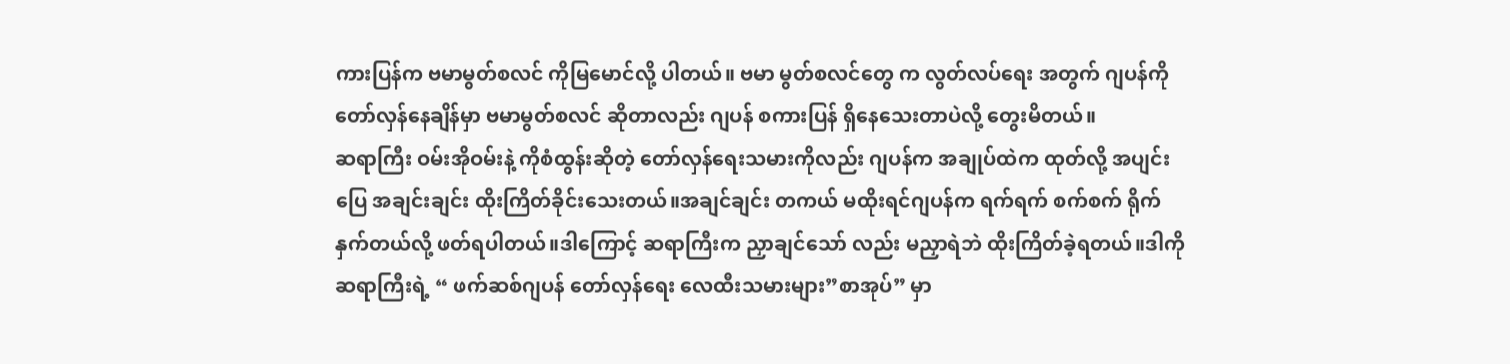ကားပြန်က ဗမာမွတ်စလင် ကိုမြမောင်လို့ ပါတယ်။ ဗမာ မွတ်စလင်တွေ က လွတ်လပ်ရေး အတွက် ဂျပန်ကို တော်လှန်နေချိန်မှာ ဗမာမွတ်စလင် ဆိုတာလည်း ဂျပန် စကားပြန် ရှိနေသေးတာပဲလို့ တွေးမိတယ်။
ဆရာကြီး ဝမ်းအိုဝမ်းနဲ့ ကိုစံထွန်းဆိုတဲ့ တော်လှန်ရေးသမားကိုလည်း ဂျပန်က အချုပ်ထဲက ထုတ်လို့ အပျင်းပြေ အချင်းချင်း ထိုးကြိတ်ခိုင်းသေးတယ်။အချင်ချင်း တကယ် မထိုးရင်ဂျပန်က ရက်ရက် စက်စက် ရိုက်နှက်တယ်လို့ ဖတ်ရပါတယ်။ဒါကြောင့် ဆရာကြီးက ညှာချင်သော် လည်း မညှာရဲဘဲ ထိုးကြိတ်ခဲ့ရတယ်။ဒါကို ဆရာကြီးရဲ့ “ ဖက်ဆစ်ဂျပန် တော်လှန်ရေး လေထီးသမားများ”စာအုပ်” မှာ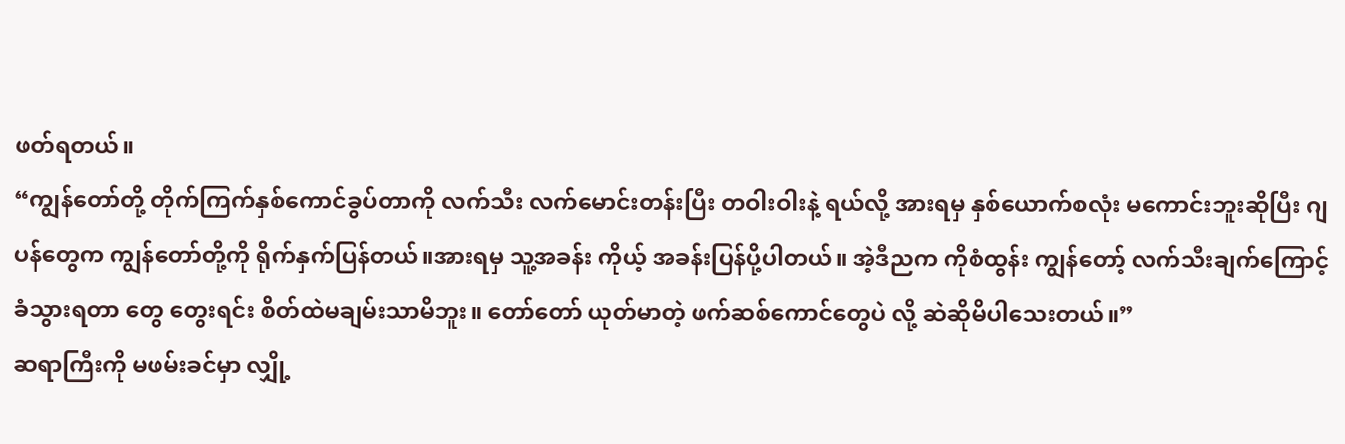ဖတ်ရတယ်။
“ကျွန်တော်တို့ တိုက်ကြက်နှစ်ကောင်ခွပ်တာကို လက်သီး လက်မောင်းတန်းပြီး တဝါးဝါးနဲ့ ရယ်လို့ အားရမှ နှစ်ယောက်စလုံး မကောင်းဘူးဆိုပြီး ဂျပန်တွေက ကျွန်တော်တို့ကို ရိုက်နှက်ပြန်တယ်။အားရမှ သူ့အခန်း ကိုယ့် အခန်းပြန်ပို့ပါတယ်။ အဲ့ဒီညက ကိုစံထွန်း ကျွန်တော့် လက်သီးချက်ကြောင့် ခံသွားရတာ တွေ တွေးရင်း စိတ်ထဲမချမ်းသာမိဘူး။ တော်တော် ယုတ်မာတဲ့ ဖက်ဆစ်ကောင်တွေပဲ လို့ ဆဲဆိုမိပါသေးတယ်။”
ဆရာကြီးကို မဖမ်းခင်မှာ လျှို့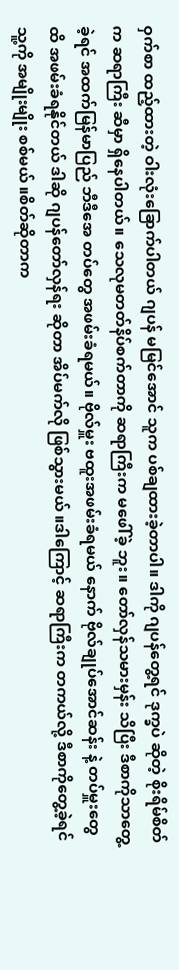ဝှက်စာ ထည့်ထားတဲ့ ဝါးလုံးခြောက်ပါတယ် ဂျပန် မမြင်အောင် သူက ပစ်ချထားခဲ့တာပါ။ ဒါကို ဂျပန်တွေ့ရင် ဒုက္ခပဲ ဆိုတဲ့ စိုးရိမ်စိတ်က ဆရာကြီး ဆီမှာ ရှိနေပါတယ်။ သေလုမတတ်နိပ်စက်တာကို ဆရာကြီးက မဖေါ်ခဲ့ ဘူး။ တော်လှန်သမားမှန်း သိပြီး ဒီစာကိုသာတွေ့ခဲ့ရင် အထက်မြန်မာပြည် ဘီဒီအေ တပ်တွေ အဖမ်းခံရမယ်။ ဗိုလ်မှူး ဗထူးအဖမ်းခံရမယ် နောက် ဗိုလ်ချုပ်အောင်ဆန်း နဲ့ တပ်မှူးတွေ ထိ အဖမ်းခံရနိုင်တယ် ဒါဆို ဂျပန်တော်လှန်ရး ဆိုတာ အိပ်မက်လို ဖြစ်သွားမယ် ။ဒါကြောင့် ဆရာကြီးက တကယ်လို့ ဒီစာကိုတွေ့ခဲ့ရင် သူ့ကို အမျိုးမျိုး စစ်မယ် ။စိတ်ဆိုတာက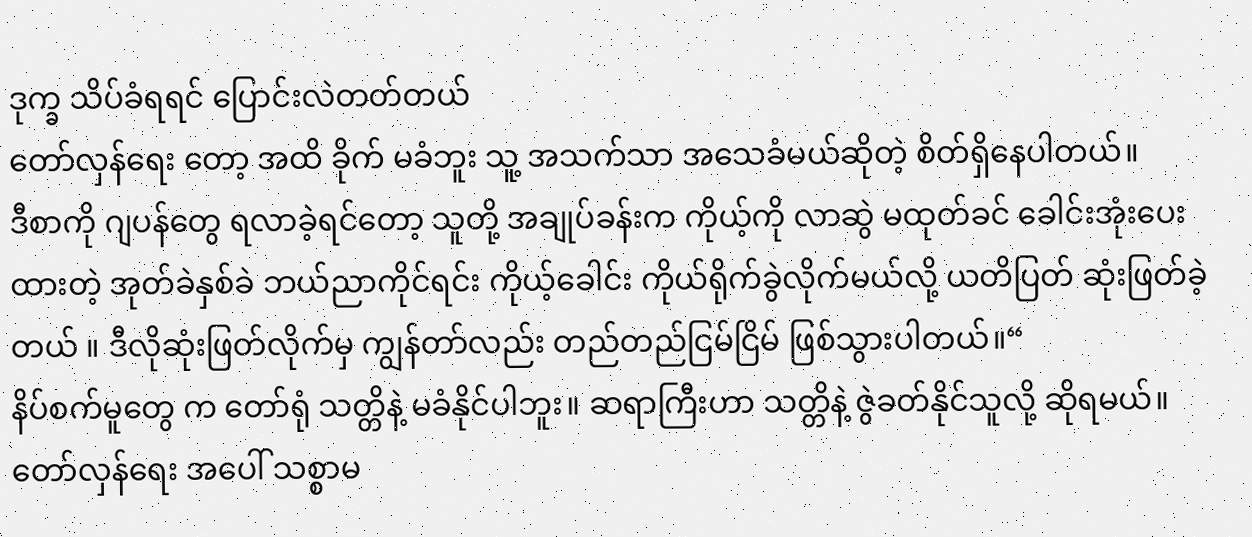ဒုက္ခ သိပ်ခံရရင် ပြောင်းလဲတတ်တယ်
တော်လှန်ရေး တော့ အထိ ခိုက် မခံဘူး သူ့ အသက်သာ အသေခံမယ်ဆိုတဲ့ စိတ်ရှိနေပါတယ်။
ဒီစာကို ဂျပန်တွေ ရလာခဲ့ရင်တော့ သူတို့ အချုပ်ခန်းက ကိုယ့်ကို လာဆွဲ မထုတ်ခင် ခေါင်းအုံးပေးထားတဲ့ အုတ်ခဲနှစ်ခဲ ဘယ်ညာကိုင်ရင်း ကိုယ့်ခေါင်း ကိုယ်ရိုက်ခွဲလိုက်မယ်လို့ ယတိပြတ် ဆုံးဖြတ်ခဲ့တယ် ။ ဒီလိုဆုံးဖြတ်လိုက်မှ ကျွန်တာ်လည်း တည်တည်ငြမ်ငြိမ် ဖြစ်သွားပါတယ်။“
နိပ်စက်မူတွေ က တော်ရုံ သတ္တိနဲ့ မခံနိုင်ပါဘူး။ ဆရာကြီးဟာ သတ္တိနဲ့ ဇွဲခတ်နိုင်သူလို့ ဆိုရမယ်။တော်လှန်ရေး အပေါ် သစ္စာမ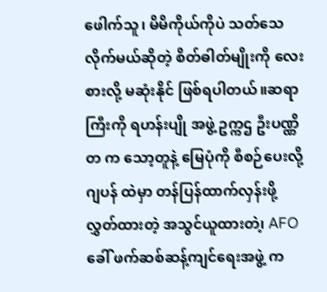ဖေါက်သူ၊ မိမိကိုယ်ကိုပဲ သတ်သေလိုက်မယ်ဆိုတဲ့ စိတ်ဓါတ်မျိုးကို လေးစားလို့ မဆုံးနိုင် ဖြစ်ရပါတယ်။ဆရာကြီးကို ရဟန်းပျို အဖွဲ့ ဥက္ကဌ ဦးပဏ္ဏိတ က သော့တူနဲ့ မြေပုံကို စီစဉ်ပေးလို့ ဂျပန် ထဲမှာ တန်ပြန်ထာက်လှန်းဖို့ လွှတ်ထားတဲ့ အသွင်ယူထားတဲ၊့ AFOခေါ် ဖက်ဆစ်ဆန့်ကျင်ရေးအဖွဲ့ က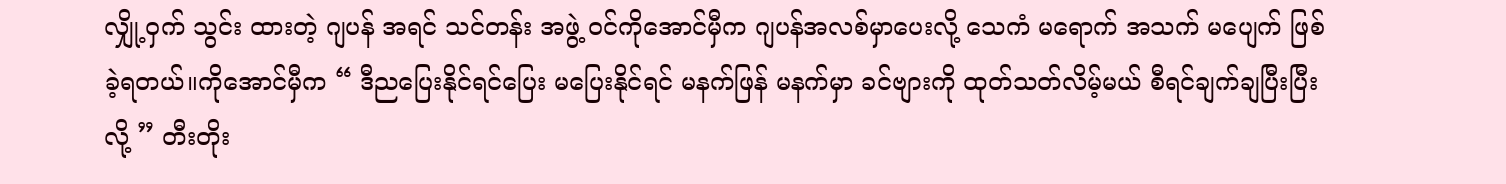လျှို့ဝှက် သွင်း ထားတဲ့ ဂျပန် အရင် သင်တန်း အဖွဲ့ ဝင်ကိုအောင်မှီက ဂျပန်အလစ်မှာပေးလို့ သေကံ မရောက် အသက် မပျေက် ဖြစ်ခဲ့ရတယ်။ကိုအောင်မှီက “ ဒီညပြေးနိုင်ရင်ပြေး မပြေးနိုင်ရင် မနက်ဖြန် မနက်မှာ ခင်ဗျားကို ထုတ်သတ်လိမ့်မယ် စီရင်ချက်ချပြီးပြီးလို့ ” တီးတိုး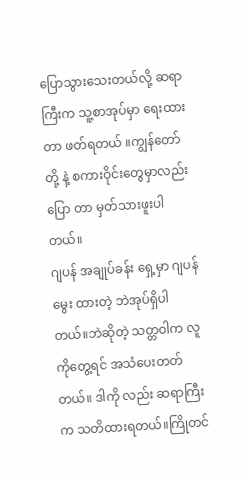ပြောသွားသေးတယ်လို့ ဆရာကြီးက သူ့စာအုပ်မှာ ရေးထားတာ ဖတ်ရတယ် ။ကျွန်တော်တို့ နဲ့ စကားဝိုင်းတွေမှာလည်း ပြော တာ မှတ်သားဖူးပါတယ်။
ဂျပန် အချုပ်ခန်း ရှေ့မှာ ဂျပန်မွေး ထားတဲ့ ဘဲအုပ်ရှိပါတယ်။ဘဲဆိုတဲ့ သတ္တဝါက လူကိုတွေ့ရင် အသံပေးတတ်တယ်။ ဒါကို လည်း ဆရာကြီးက သတိထားရတယ်။ကြိုတင်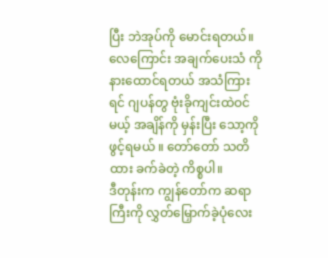ပြီး ဘဲအုပ်ကို မောင်းရတယ်။လေကြောင်း အချက်ပေးသံ ကိုနားထောင်ရတယ် အသံကြားရင် ဂျပန်တွ ဗုံးခိုကျင်းထဲဝင်မယ့် အချိန်ကို မှန်းပြီး သော့ကို ဖွင့်ရမယ် ။ တော်တော် သတိထား ခက်ခဲတဲ့ ကိစ္စပါ။
ဒီတုန်းက ကျွန်တော်က ဆရာကြီးကို လွှတ်မြှောက်ခဲ့ပုံလေး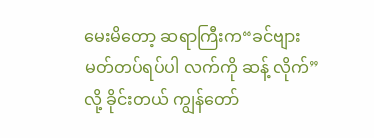မေးမိတော့ ဆရာကြီးက“ခင်ဗျား မတ်တပ်ရပ်ပါ လက်ကို ဆန့် လိုက်”လို့ ခိုင်းတယ် ကျွန်တော်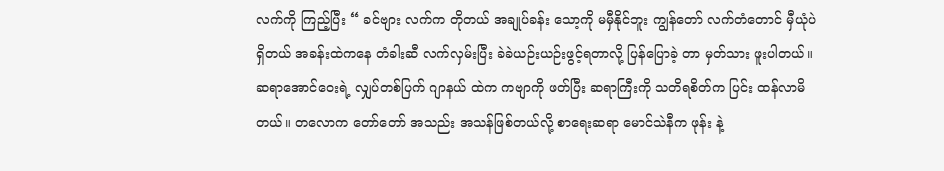လက်ကို ကြည့်ပြီး “ ခင်ဗျား လက်က တိုတယ် အချုပ်ခန်း သော့ကို မမှီနိုင်ဘူး ကျွန်တော် လက်တံတောင် မှီယုံပဲ ရှိတယ် အခန်းထဲကနေ တံခါးဆီ လက်လှမ်းပြီး ခဲခဲယဉ်းယဉ်းဖွင့်ရတာလို့ ပြန်ပြောခဲ့ တာ မှတ်သား ဖူးပါတယ်။
ဆရာအောင်ဝေးရဲ့ လျှပ်တစ်ပြက် ဂျာနယ် ထဲက ကဗျာကို ဖတ်ပြီး ဆရာကြီးကို သတိရစိတ်က ပြင်း ထန်လာမိတယ်။ တလောက တော်တော် အသည်း အသန်ဖြစ်တယ်လို့ စာရေးဆရာ မောင်သဲနီက ဖုန်း နဲ့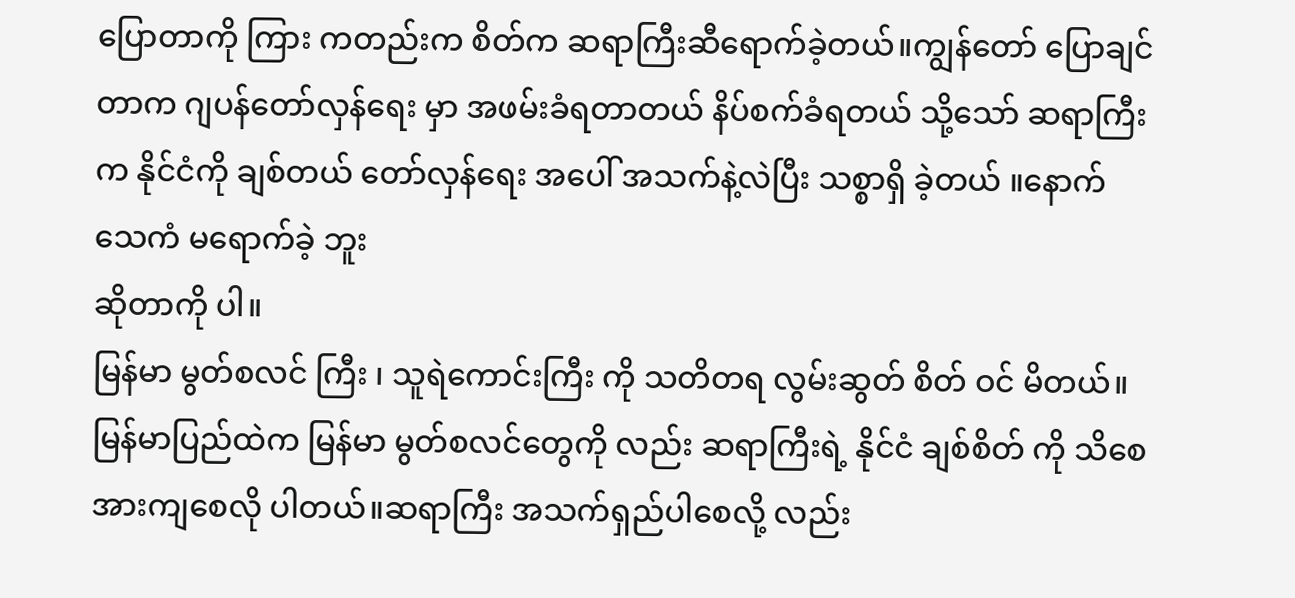ပြောတာကို ကြား ကတည်းက စိတ်က ဆရာကြီးဆီရောက်ခဲ့တယ်။ကျွန်တော် ပြောချင်တာက ဂျပန်တော်လှန်ရေး မှာ အဖမ်းခံရတာတယ် နိပ်စက်ခံရတယ် သို့သော် ဆရာကြီးက နိုင်ငံကို ချစ်တယ် တော်လှန်ရေး အပေါ် အသက်နဲ့လဲပြီး သစ္စာရှိ ခဲ့တယ် ။နောက်သေကံ မရောက်ခဲ့ ဘူး
ဆိုတာကို ပါ။
မြန်မာ မွတ်စလင် ကြီး ၊ သူရဲကောင်းကြီး ကို သတိတရ လွမ်းဆွတ် စိတ် ဝင် မိတယ်။မြန်မာပြည်ထဲက မြန်မာ မွတ်စလင်တွေကို လည်း ဆရာကြီးရဲ့ နိုင်ငံ ချစ်စိတ် ကို သိစေ အားကျစေလို ပါတယ်။ဆရာကြီး အသက်ရှည်ပါစေလို့ လည်း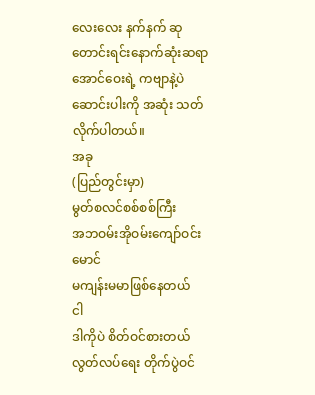လေးလေး နက်နက် ဆုတောင်းရင်းနောက်ဆုံးဆရာအောင်ဝေးရဲ့ ကဗျာနဲ့ပဲ ဆောင်းပါးကို အဆုံး သတ်လိုက်ပါတယ်။
အခု
(ပြည်တွင်းမှာ)
မွတ်စလင်စစ်စစ်ကြီး
အဘဝမ်းအိုဝမ်းကျော်ဝင်းမောင်
မကျန်းမမာဖြစ်နေတယ်
ငါ
ဒါကိုပဲ စိတ်ဝင်စားတယ်
လွတ်လပ်ရေး တိုက်ပွဲဝင်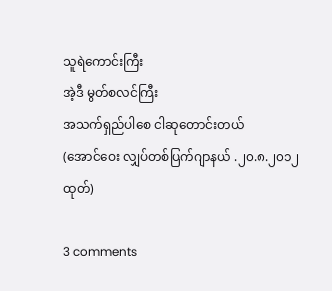သူရဲကောင်းကြီး
အဲ့ဒီ မွတ်စလင်ကြီး
အသက်ရှည်ပါစေ ငါဆုတောင်းတယ်
(အောင်ဝေး လျှပ်တစ်ပြက်ဂျာနယ် .၂၀.၈.၂၀၁၂ထုတ်)

3 comments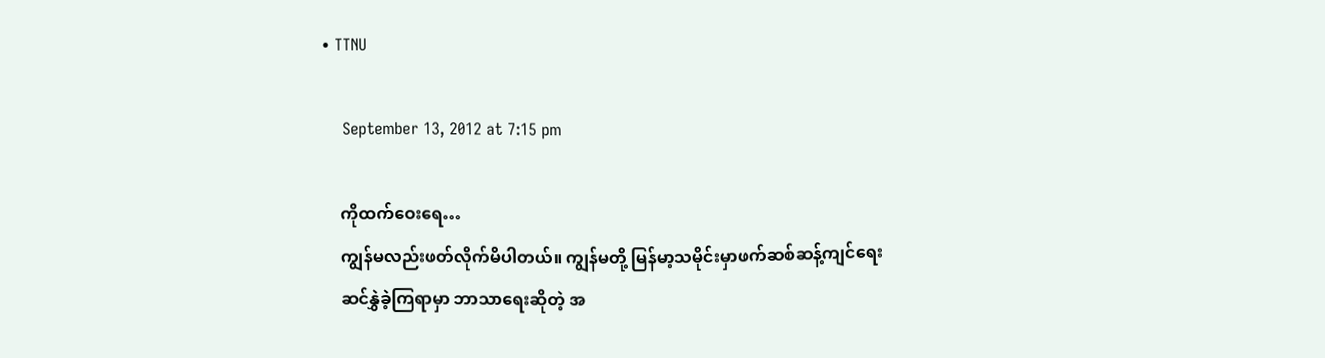• TTNU

    September 13, 2012 at 7:15 pm

    ကိုထက်ဝေးရေ…
    ကျွန်မလည်းဖတ်လိုက်မိပါတယ်။ ကျွန်မတို့ မြန်မာ့သမိုင်းမှာဖက်ဆစ်ဆန့်ကျင်ရေး
    ဆင်နွှဲခဲ့ကြရာမှာ ဘာသာရေးဆိုတဲ့ အ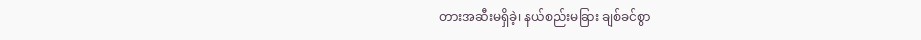တားအဆီးမရှိခဲ့၊ နယ်စည်းမခြား ချစ်ခင်စွာ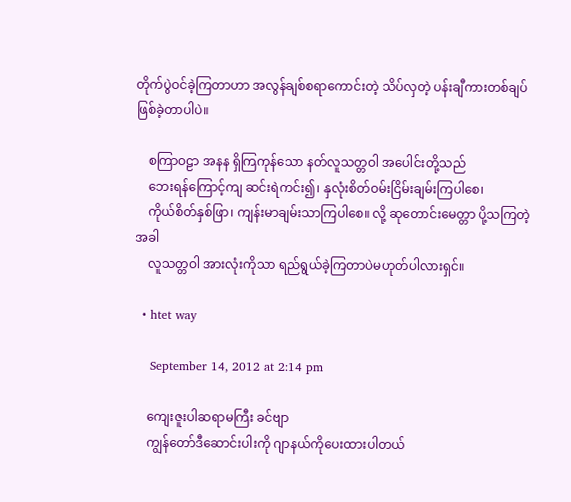တိုက်ပွဲဝင်ခဲ့ကြတာဟာ အလွန်ချစ်စရာကောင်းတဲ့ သိပ်လှတဲ့ ပန်းချီကားတစ်ချပ်ဖြစ်ခဲ့တာပါပဲ။

    စကြာဝဠာ အနန ရှိကြကုန်သော နတ်လူသတ္တဝါ အပေါင်းတို့သည်
    ဘေးရန်ကြောင့်ကျ ဆင်းရဲကင်း၍၊ နှလုံးစိတ်ဝမ်းငြိမ်းချမ်းကြပါစေ၊
    ကိုယ်စိတ်နှစ်ဖြာ၊ ကျန်းမာချမ်းသာကြပါစေ။ လို့ ဆုတောင်းမေတ္တာ ပို့သကြတဲ့အခါ
    လူသတ္တဝါ အားလုံးကိုသာ ရည်ရွယ်ခဲ့ကြတာပဲမဟုတ်ပါလားရှင်။

  • htet way

    September 14, 2012 at 2:14 pm

    ကျေးဇူးပါဆရာမကြီး ခင်ဗျာ
    ကျွန်တော်ဒီဆောင်းပါးကို ဂျာနယ်ကိုပေးထားပါတယ်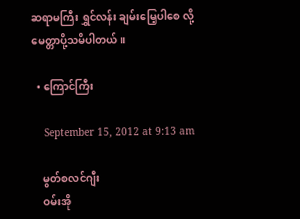ဆရာမကြီး ရွှင်လန်း ချမ်းမြေ့ပါစေ လို့ မေတ္တာပို့သမိပါတယ်။

  • ကြောင်ကြီး

    September 15, 2012 at 9:13 am

    မွတ်စလင်ဂျီး
    ဝမ်းအို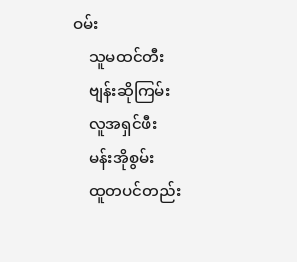ဝမ်း
    သူမထင်တီး
    ဗျန်းဆိုကြမ်း
    လူအရှင်ဖီး
    မန်းအိုစွမ်း
    ထူတပင်တည်း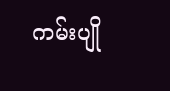ကမ်းပျို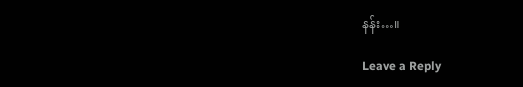နန်း…။

Leave a Reply